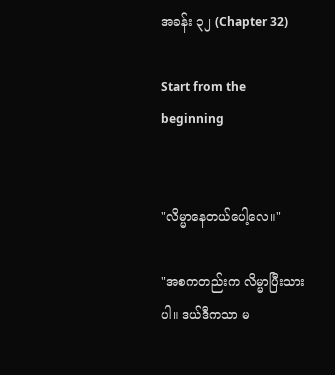အခန်း ၃၂ (Chapter 32)

Start from the beginning


"လိမ္မာနေတယ်ပေါ့လေ။"

"အစကတည်းက လိမ္မာပြီးသားပါ။ ဒယ်ဒီကသာ မ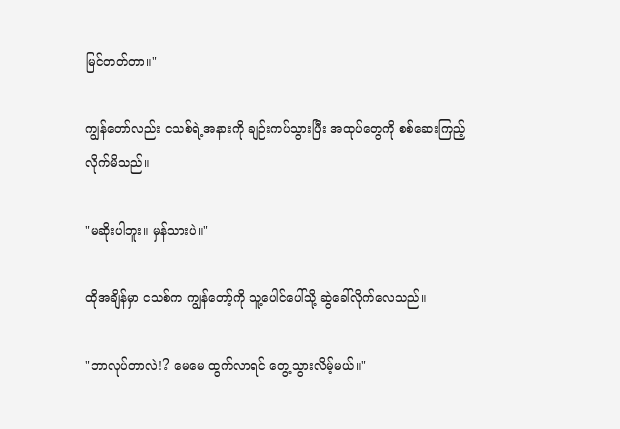မြင်တတ်တာ။"

ကျွန်တော်လည်း ငသစ်ရဲ့အနားကို ချဉ်းကပ်သွားပြီး အထု‌ပ်တွေကို စစ်ဆေးကြည့်လိုက်မိသည်။

"မဆိုးပါဘူး။ မှန်သားပဲ။"

ထိုအချိန်မှာ ငသစ်က ကျွန်တော့်ကို သူ့ပေါင်ပေါ်သို့ ဆွဲခေါ်လိုက်လေသည်။

"ဘာလုပ်တာလဲ!? မေမေ ထွက်လာရင် တွေ့သွားလိမ့်မယ်။"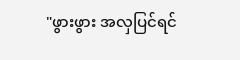"ဖွားဖွား အလှပြင်ရင်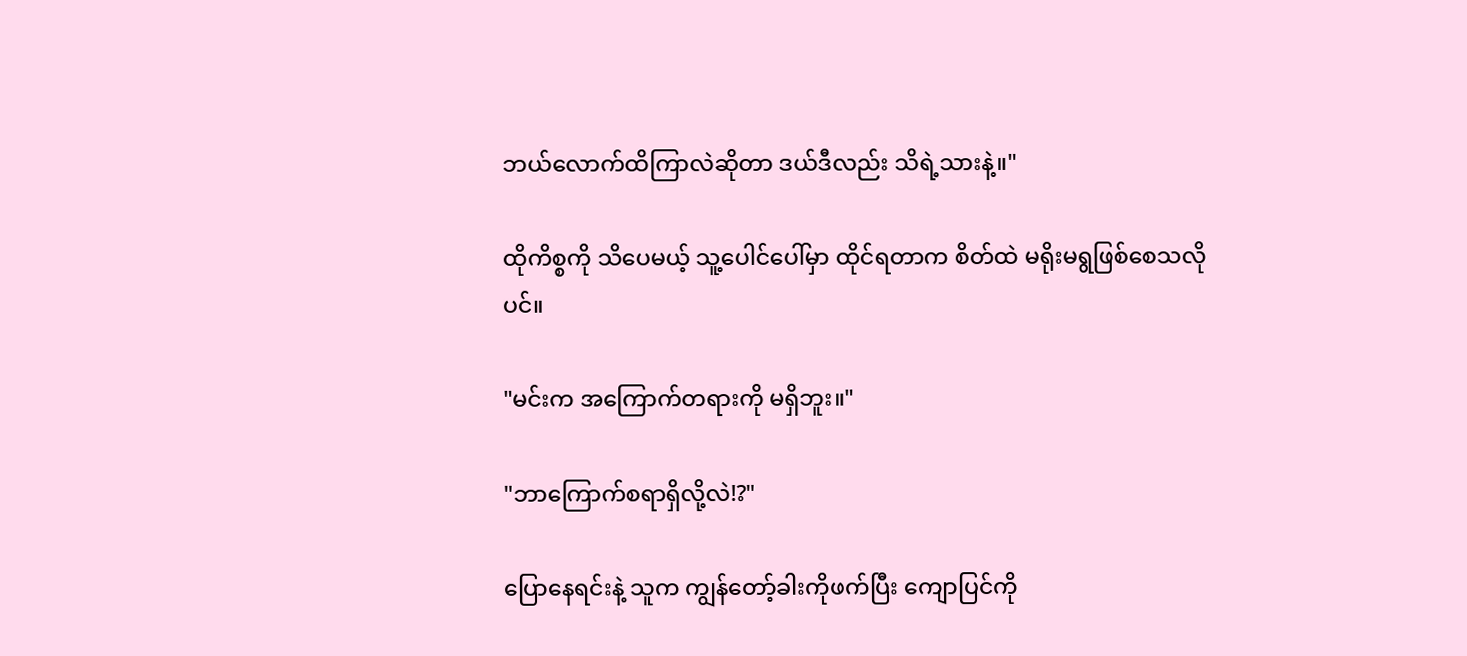ဘယ်လောက်ထိကြာလဲဆိုတာ ဒယ်ဒီလည်း သိရဲ့သားနဲ့။"

ထိုကိစ္စကို သိပေမယ့် သူ့ပေါင်ပေါ်မှာ ထိုင်ရတာက စိတ်ထဲ မရိုးမရွဖြစ်စေသလိုပင်။

"မင်းက အကြောက်တရားကို မရှိဘူး။"

"ဘာကြောက်စရာရှိလို့လဲ!?"

ပြောနေရင်းနဲ့ သူက ကျွန်တော့်ခါးကိုဖက်ပြီး ကျောပြင်ကို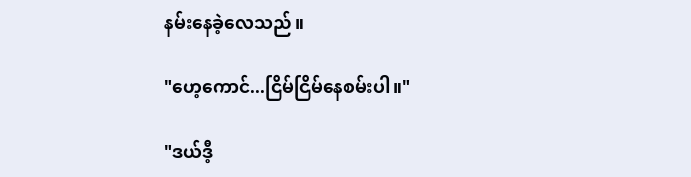နမ်းနေခဲ့လေသည်။

"ဟေ့ကောင်...ငြိမ်ငြိမ်နေစမ်းပါ။"

"ဒယ်ဒီ့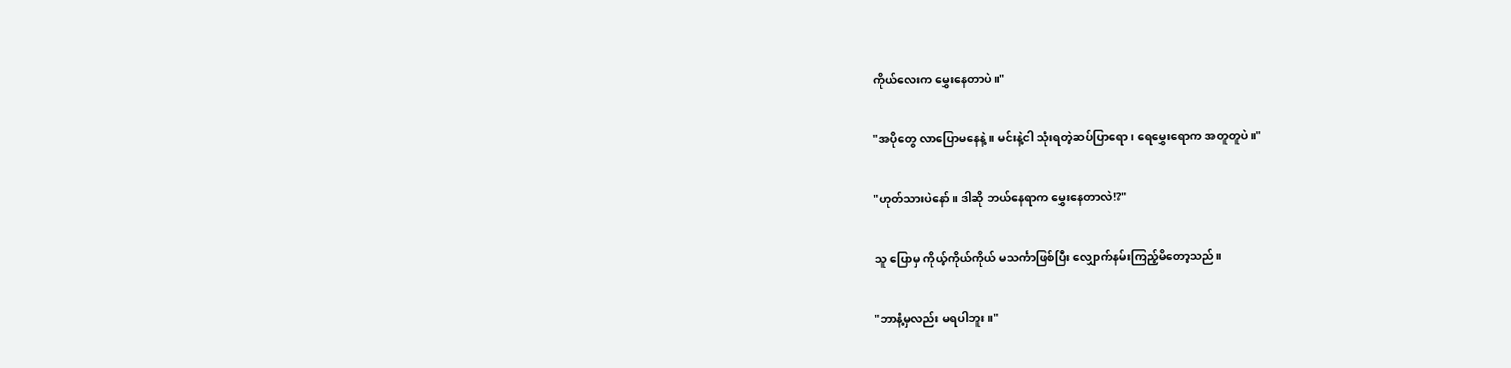ကိုယ်လေးက မွှေးနေတာပဲ။"

"အပိုတွေ လာပြောမနေနဲ့။ မင်းနဲ့ငါ သုံးရတဲ့ဆပ်ပြာရော၊ ရေမွှေးရောက အတူတူပဲ။"

"ဟုတ်သားပဲနော်။ ဒါဆို ဘယ်နေရာက မွှေးနေတာလဲ!?"

သူ ပြောမှ ကိုယ့်ကိုယ်ကိုယ် မသင်္ကာဖြစ်ပြီး လျှောက်နမ်းကြည့်မိတော့သည်။

"ဘာနံ့မှလည်း မရပါဘူး။"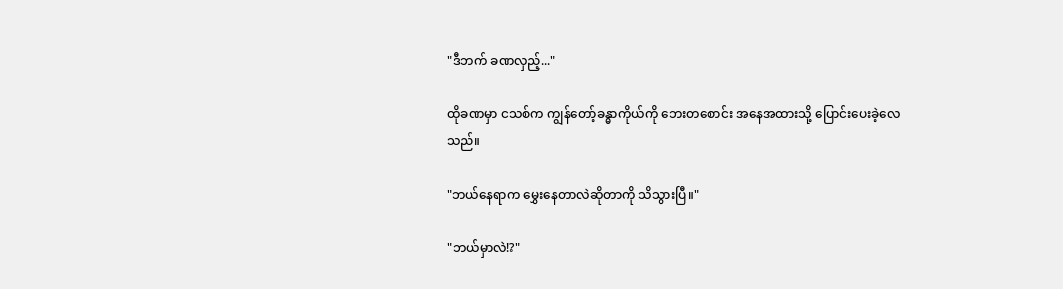"ဒီဘက် ခဏလှည့်..."

ထိုခဏမှာ ငသစ်က ကျွန်တော့်ခန္ဓာကိုယ်ကို ဘေးတစောင်း အနေအထားသို့ ပြောင်းပေးခဲ့လေသည်။

"ဘယ်နေရာက မွှေးနေတာလဲဆိုတာကို သိသွားပြီ။"

"ဘယ်မှာလဲ!?"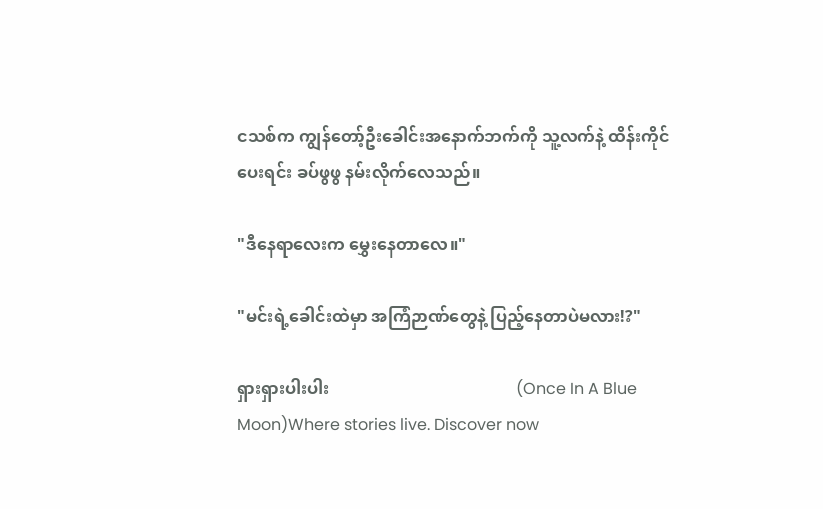ငသစ်က ကျွန်တော့်ဦးခေါင်းအနောက်ဘက်ကို သူ့လက်နဲ့ ထိန်းကိုင်ပေးရင်း ခပ်ဖွဖွ နမ်းလိုက်လေသည်။

"ဒီနေရာလေးက မွှေးနေတာလေ။"

"မင်းရဲ့ခေါင်းထဲမှာ အကြံဉာဏ်တွေနဲ့ ပြည့်နေတာပဲမလား!?"

ရှားရှားပါးပါး                                             (Once In A Blue Moon)Where stories live. Discover now